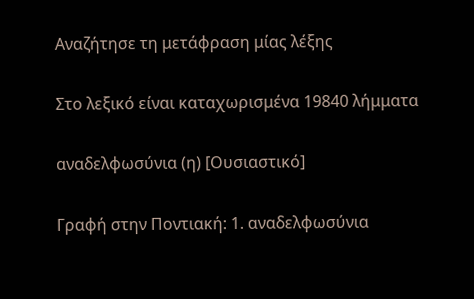Αναζήτησε τη μετάφραση μίας λέξης

Στο λεξικό είναι καταχωρισμένα 19840 λήμματα

αναδελφωσύνια (η) [Ουσιαστικό]

Γραφή στην Ποντιακή: 1. αναδελφωσύνια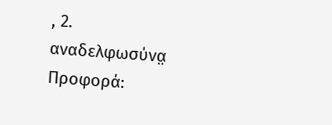, 2. αναδελφωσύνα̤ Προφορά: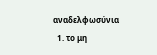αναδελφωσύνια
  1. το μη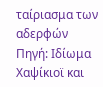ταίριασμα των αδερφών Πηγή: Ιδίωμα Χαψίκιοϊ και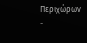Περιχώρων -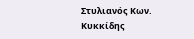Στυλιανός Κων. Κυκκίδης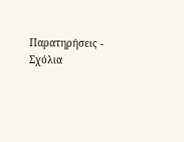Παρατηρήσεις - Σχόλια